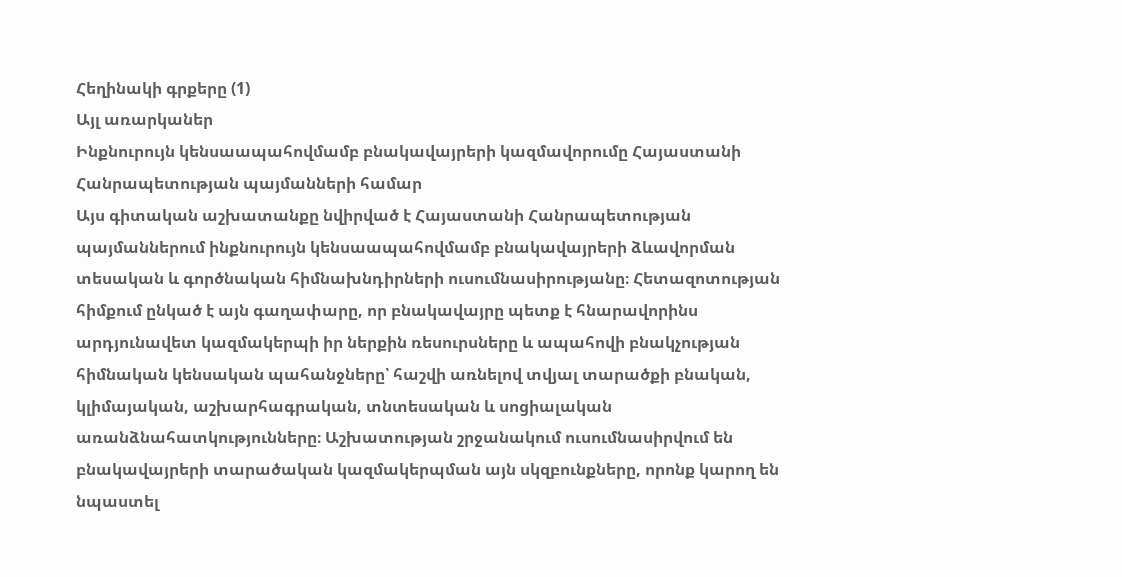Հեղինակի գրքերը (1)
Այլ առարկաներ
Ինքնուրույն կենսաապահովմամբ բնակավայրերի կազմավորումը Հայաստանի Հանրապետության պայմանների համար
Այս գիտական աշխատանքը նվիրված է Հայաստանի Հանրապետության պայմաններում ինքնուրույն կենսաապահովմամբ բնակավայրերի ձևավորման տեսական և գործնական հիմնախնդիրների ուսումնասիրությանը։ Հետազոտության հիմքում ընկած է այն գաղափարը, որ բնակավայրը պետք է հնարավորինս արդյունավետ կազմակերպի իր ներքին ռեսուրսները և ապահովի բնակչության հիմնական կենսական պահանջները՝ հաշվի առնելով տվյալ տարածքի բնական, կլիմայական, աշխարհագրական, տնտեսական և սոցիալական առանձնահատկությունները։ Աշխատության շրջանակում ուսումնասիրվում են բնակավայրերի տարածական կազմակերպման այն սկզբունքները, որոնք կարող են նպաստել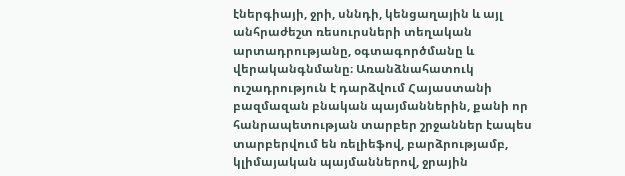էներգիայի, ջրի, սննդի, կենցաղային և այլ անհրաժեշտ ռեսուրսների տեղական արտադրությանը, օգտագործմանը և վերականգնմանը։ Առանձնահատուկ ուշադրություն է դարձվում Հայաստանի բազմազան բնական պայմաններին, քանի որ հանրապետության տարբեր շրջաններ էապես տարբերվում են ռելիեֆով, բարձրությամբ, կլիմայական պայմաններով, ջրային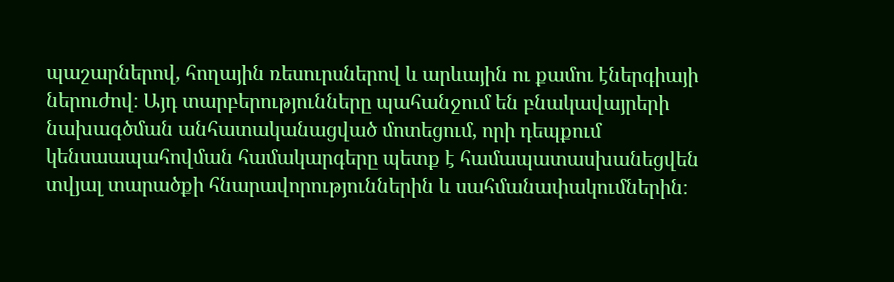պաշարներով, հողային ռեսուրսներով և արևային ու քամու էներգիայի ներուժով։ Այդ տարբերությունները պահանջում են բնակավայրերի նախագծման անհատականացված մոտեցում, որի դեպքում կենսաապահովման համակարգերը պետք է համապատասխանեցվեն տվյալ տարածքի հնարավորություններին և սահմանափակումներին։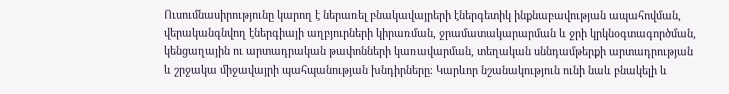Ուսումնասիրությունը կարող է ներառել բնակավայրերի էներգետիկ ինքնաբավության ապահովման, վերականգնվող էներգիայի աղբյուրների կիրառման, ջրամատակարարման և ջրի կրկնօգտագործման, կենցաղային ու արտադրական թափոնների կառավարման, տեղական սննդամթերքի արտադրության և շրջակա միջավայրի պահպանության խնդիրները։ Կարևոր նշանակություն ունի նաև բնակելի և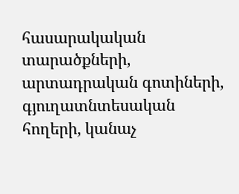հասարակական տարածքների, արտադրական գոտիների, գյուղատնտեսական հողերի, կանաչ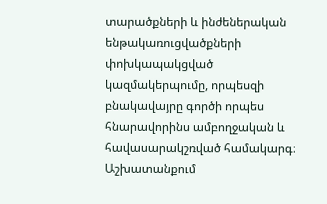տարածքների և ինժեներական ենթակառուցվածքների փոխկապակցված կազմակերպումը, որպեսզի բնակավայրը գործի որպես հնարավորինս ամբողջական և հավասարակշռված համակարգ։ Աշխատանքում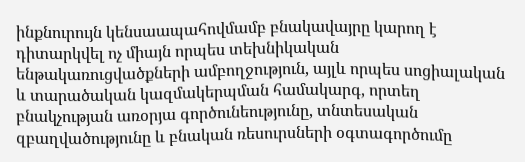ինքնուրույն կենսաապահովմամբ բնակավայրը կարող է դիտարկվել ոչ միայն որպես տեխնիկական ենթակառուցվածքների ամբողջություն, այլև որպես սոցիալական և տարածական կազմակերպման համակարգ, որտեղ բնակչության առօրյա գործունեությունը, տնտեսական զբաղվածությունը և բնական ռեսուրսների օգտագործումը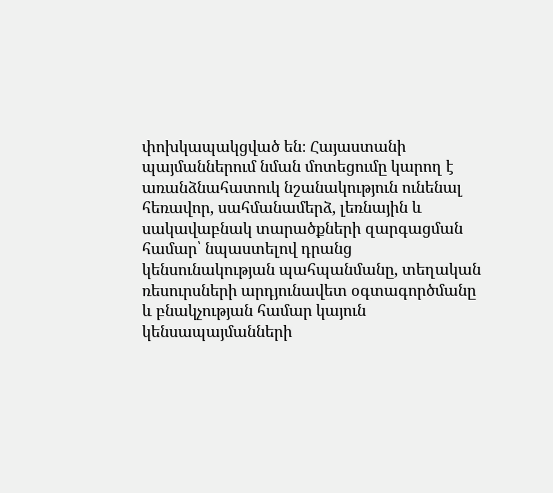փոխկապակցված են։ Հայաստանի պայմաններում նման մոտեցումը կարող է առանձնահատուկ նշանակություն ունենալ հեռավոր, սահմանամերձ, լեռնային և սակավաբնակ տարածքների զարգացման համար՝ նպաստելով դրանց կենսունակության պահպանմանը, տեղական ռեսուրսների արդյունավետ օգտագործմանը և բնակչության համար կայուն կենսապայմանների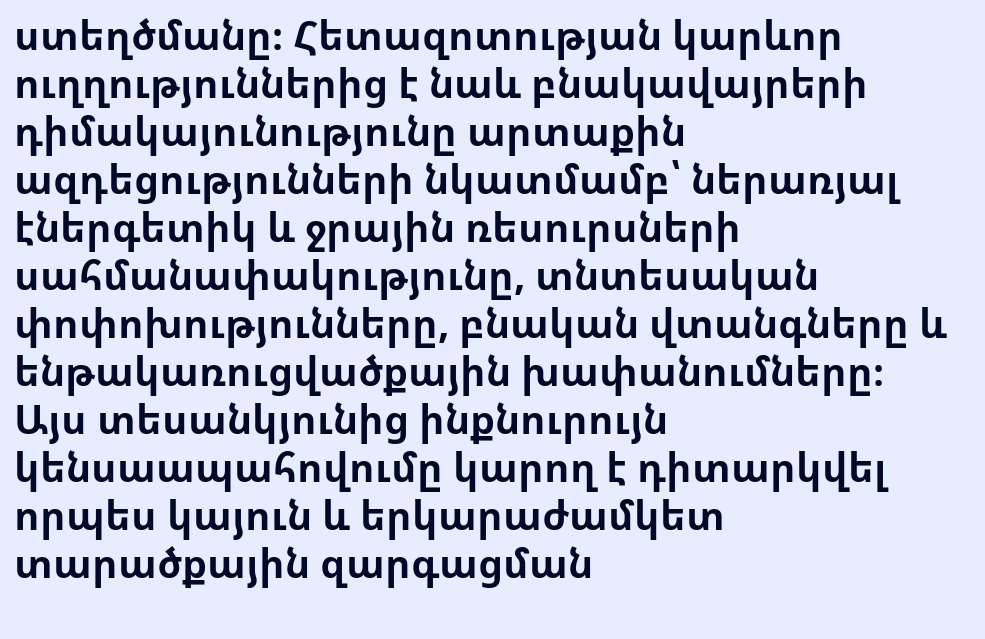ստեղծմանը։ Հետազոտության կարևոր ուղղություններից է նաև բնակավայրերի դիմակայունությունը արտաքին ազդեցությունների նկատմամբ՝ ներառյալ էներգետիկ և ջրային ռեսուրսների սահմանափակությունը, տնտեսական փոփոխությունները, բնական վտանգները և ենթակառուցվածքային խափանումները։ Այս տեսանկյունից ինքնուրույն կենսաապահովումը կարող է դիտարկվել որպես կայուն և երկարաժամկետ տարածքային զարգացման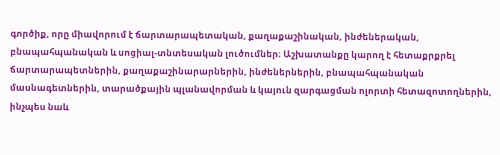գործիք, որը միավորում է ճարտարապետական, քաղաքաշինական, ինժեներական, բնապահպանական և սոցիալ-տնտեսական լուծումներ։ Աշխատանքը կարող է հետաքրքրել ճարտարապետներին, քաղաքաշինարարներին, ինժեներներին, բնապահպանական մասնագետներին, տարածքային պլանավորման և կայուն զարգացման ոլորտի հետազոտողներին, ինչպես նաև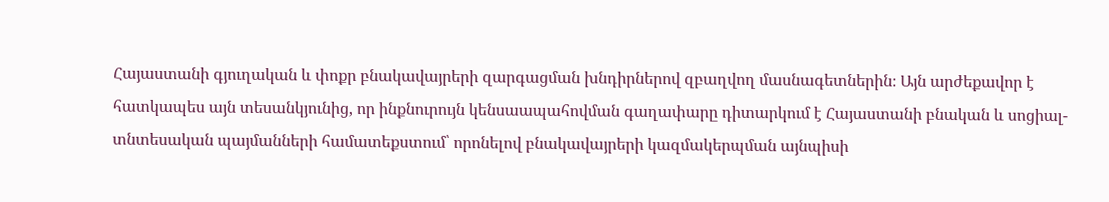Հայաստանի գյուղական և փոքր բնակավայրերի զարգացման խնդիրներով զբաղվող մասնագետներին։ Այն արժեքավոր է հատկապես այն տեսանկյունից, որ ինքնուրույն կենսաապահովման գաղափարը դիտարկում է Հայաստանի բնական և սոցիալ-տնտեսական պայմանների համատեքստում՝ որոնելով բնակավայրերի կազմակերպման այնպիսի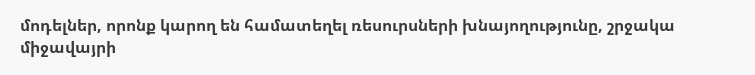մոդելներ, որոնք կարող են համատեղել ռեսուրսների խնայողությունը, շրջակա միջավայրի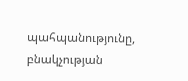պահպանությունը, բնակչության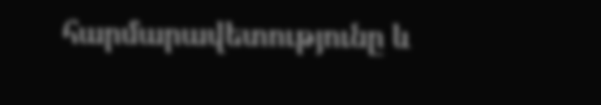հարմարավետությունը և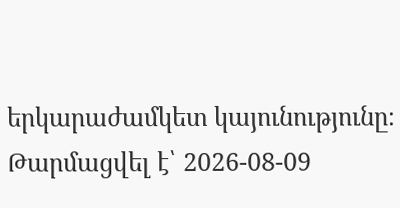երկարաժամկետ կայունությունը։
Թարմացվել է՝ 2026-08-09